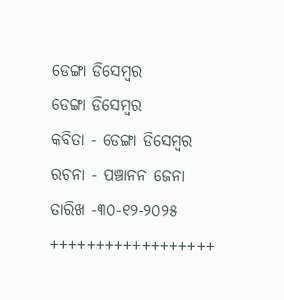ଡେଙ୍ଗା ଡିସେମ୍ବର
ଡେଙ୍ଗା ଡିସେମ୍ବର
କବିତା - ଡେଙ୍ଗା ଡିସେମ୍ବର
ରଚନା - ପଞ୍ଚାନନ ଜେନା
ତାରିଖ -୩୦-୧୨-୨୦୨୫
++++++++++++++++++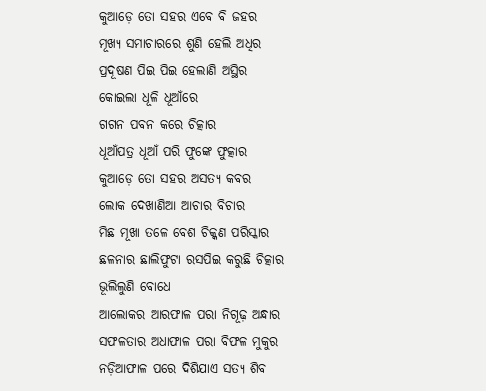କୁଆଡ଼େ ତୋ ସହର ଏବେ ବି ଜହର
ମୂଖ୍ୟ ସମାଚାରରେ ଶୁଣି ହେଲି ଅଧିର
ପ୍ରଦୂଷଣ ପିଇ ପିଇ ହେଲାଣି ଅସ୍ଥିର
କୋଇଲା ଧୂଳି ଧୂଆଁରେ
ଗଗନ ପବନ କରେ ଚିତ୍କାର
ଧୂଆଁପତ୍ର ଧୂଆଁ ପରି ଫୁଙ୍କେ ଫୁତ୍କାର
କୁଆଡ଼େ ତୋ ସହର ଅସତ୍ୟ କବର
ଲୋକ ଦେଖାଣିଆ ଆଚାର ବିଚାର
ମିଛ ମୂଖା ତଳେ ବେଶ ଚିକ୍କଣ ପରିସ୍କାର
ଛଳନାର ଛାଲିଫୁଟା ରସପିଇ କରୁଛି ଚିତ୍କାର
ଭୂଲିଲୁଣି ବୋଧେ
ଆଲୋକର ଆରଫାଳ ପରା ନିଗୂଢ଼ ଅନ୍ଧାର
ସଫଳତାର ଅଧାଫାଳ ପରା ବିଫଳ ମୁକୁର
ନଡ଼ିଆଫାଳ ପରେ ଦିଶିଯାଏ ସତ୍ୟ ଶିବ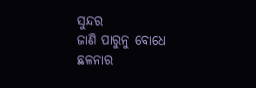ସୁନ୍ଦର
ଜାଣି ପାରୁନୁ ବୋଧେ
ଛଳନାର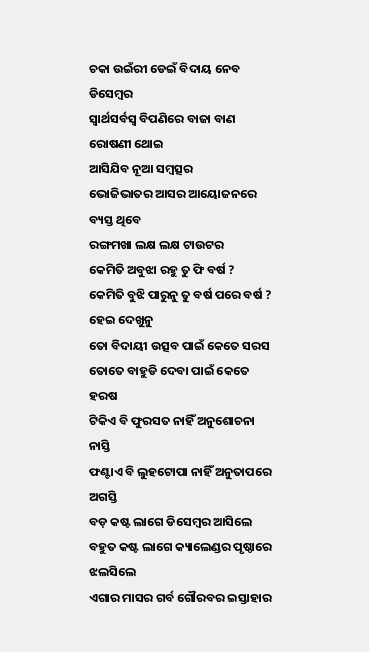ଚକା ଉଇଁରୀ ଡେଇଁ ବିଦାୟ ନେବ ଡିସେମ୍ବର
ସ୍ଵାର୍ଥସର୍ବସ୍ୱ ବିପଣିରେ ବାଜା ବାଣ ରୋଷଣୀ ଥୋଇ
ଆସିଯିବ ନୂଆ ସମ୍ବତ୍ସର
ଭୋଜିଭାତର ଆସର ଆୟୋଜନରେ ବ୍ୟସ୍ତ ଥିବେ
ରଙ୍ଗମଖା ଲକ୍ଷ ଲକ୍ଷ ଟାଉଟର
କେମିତି ଅବୁଝା ରହୁ ତୁ ଫି ବର୍ଷ ?
କେମିତି ବୁଝି ପାରୁନୁ ତୁ ବର୍ଷ ପରେ ବର୍ଷ ?
ହେଇ ଦେଖୁନୁ
ତୋ ବିଦାୟୀ ଉତ୍ସବ ପାଇଁ କେତେ ସରସ
ତୋତେ ବାହୁଡି ଦେବା ପାଇଁ କେତେ ହରଷ
ଟିକିଏ ବି ଫୁରସତ ନାହିଁ ଅନୁଶୋଚନା ନାସ୍ତି
ଫଣ୍ଟାଏ ବି ଲୁହଟୋପା ନାହିଁ ଅନୁତାପରେ ଅଗସ୍ତି
ବଡ଼ କଷ୍ଟ ଲାଗେ ଡିସେମ୍ବର ଆସିଲେ
ବହୁତ କଷ୍ଟ ଲାଗେ କ୍ୟାଲେଣ୍ଡର ପୃଷ୍ଠାରେ ଝଲସିଲେ
ଏଗାର ମାସର ଗର୍ବ ଗୌରବର ଇସ୍ତାହାର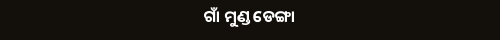ଗାଁ ମୁଣ୍ଡ ଡେଙ୍ଗା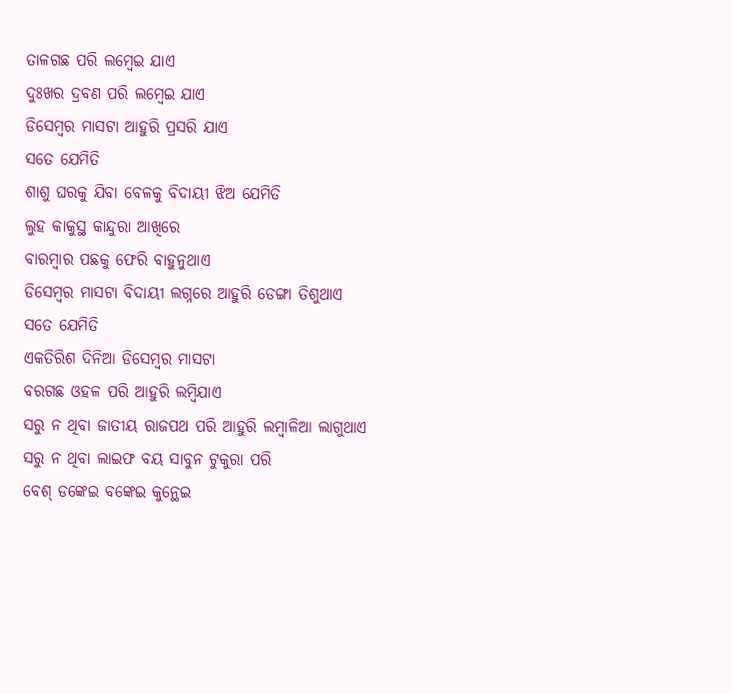ତାଳଗଛ ପରି ଲମ୍ଵେଇ ଯାଏ
ଦୁଃଖର ଦ୍ରବଣ ପରି ଲମ୍ବେଇ ଯାଏ
ଡିସେମ୍ବର ମାସଟା ଆହୁରି ପ୍ରସରି ଯାଏ
ସତେ ଯେମିତି
ଶାଶୁ ଘରକୁ ଯିବା ବେଳକୁ ବିଦାୟୀ ଝିଅ ଯେମିତି
ଲୁହ କାକୁସ୍ଥ କାନ୍ଦୁରା ଆଖିରେ
ବାରମ୍ଵାର ପଛକୁ ଫେରି ବାହୁନୁଥାଏ
ଡିସେମ୍ବର ମାସଟା ବିଦାୟୀ ଲଗ୍ନରେ ଆହୁରି ଡେଙ୍ଗା ତିଶୁଥାଏ
ସତେ ଯେମିତି
ଏକତିରିଶ ଦିନିଆ ଡିସେମ୍ବର ମାସଟା
ବରଗଛ ଓହଳ ପରି ଆହୁରି ଲମ୍ବିଯାଏ
ସରୁ ନ ଥିବା ଜାତୀୟ ରାଜପଥ ପରି ଆହୁରି ଲମ୍ବାଳିଆ ଲାଗୁଥାଏ
ସରୁ ନ ଥିବା ଲାଇଫ ବୟ ସାବୁନ ଟୁକୁରା ପରି
ବେଶ୍ ଡଙ୍କେଇ ବଙ୍କେଇ କୁନ୍ଥେଇ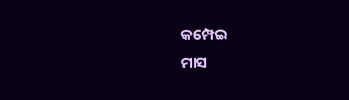କମ୍ପେଇ
ମାସ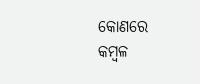କୋଣରେ କମ୍ବଳ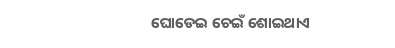ଘୋଡେଇ ଚେଇଁ ଶୋଇଥାଏ